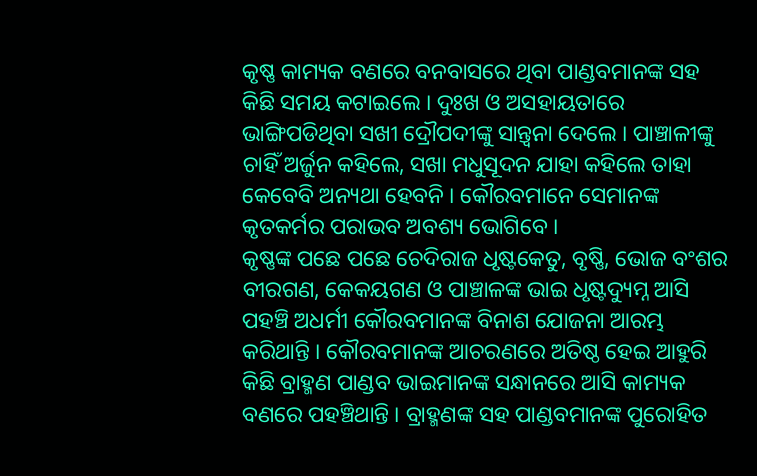କୃଷ୍ଣ କାମ୍ୟକ ବଣରେ ବନବାସରେ ଥିବା ପାଣ୍ଡବମାନଙ୍କ ସହ କିଛି ସମୟ କଟାଇଲେ । ଦୁଃଖ ଓ ଅସହାୟତାରେ ଭାଙ୍ଗିପଡିଥିବା ସଖୀ ଦ୍ରୌପଦୀଙ୍କୁ ସାନ୍ତ୍ୱନା ଦେଲେ । ପାଞ୍ଚାଳୀଙ୍କୁ ଚାହିଁ ଅର୍ଜୁନ କହିଲେ, ସଖା ମଧୁସୂଦନ ଯାହା କହିଲେ ତାହା କେବେବି ଅନ୍ୟଥା ହେବନି । କୌରବମାନେ ସେମାନଙ୍କ କୃତକର୍ମର ପରାଭବ ଅବଶ୍ୟ ଭୋଗିବେ ।
କୃଷ୍ଣଙ୍କ ପଛେ ପଛେ ଚେଦିରାଜ ଧୃଷ୍ଟକେତୁ, ବୃଷ୍ଣି, ଭୋଜ ବଂଶର ବୀରଗଣ, କେକୟଗଣ ଓ ପାଞ୍ଚାଳଙ୍କ ଭାଇ ଧୃଷ୍ଟଦ୍ୟୁମ୍ନ ଆସି ପହଞ୍ଚି ଅଧର୍ମୀ କୌରବମାନଙ୍କ ବିନାଶ ଯୋଜନା ଆରମ୍ଭ କରିଥାନ୍ତି । କୌରବମାନଙ୍କ ଆଚରଣରେ ଅତିଷ୍ଠ ହେଇ ଆହୁରି କିଛି ବ୍ରାହ୍ମଣ ପାଣ୍ଡବ ଭାଇମାନଙ୍କ ସନ୍ଧାନରେ ଆସି କାମ୍ୟକ ବଣରେ ପହଞ୍ଚିଥାନ୍ତି । ବ୍ରାହ୍ମଣଙ୍କ ସହ ପାଣ୍ଡବମାନଙ୍କ ପୁରୋହିତ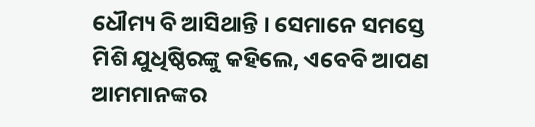ଧୌମ୍ୟ ବି ଆସିଥାନ୍ତି । ସେମାନେ ସମସ୍ତେ ମିଶି ଯୁଧିଷ୍ଠିରଙ୍କୁ କହିଲେ, ଏବେବି ଆପଣ ଆମମାନଙ୍କର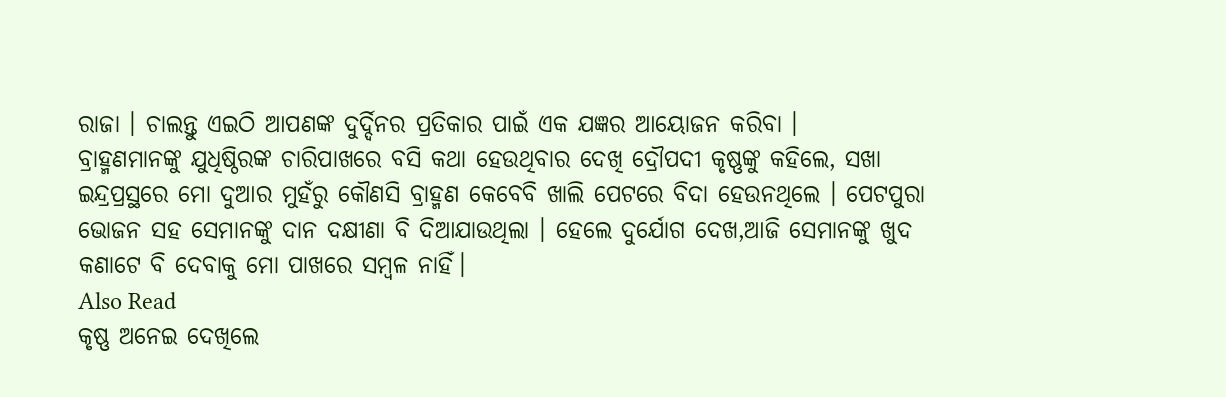ରାଜା । ଚାଲନ୍ତୁ ଏଇଠି ଆପଣଙ୍କ ଦୁର୍ଦ୍ଦିନର ପ୍ରତିକାର ପାଇଁ ଏକ ଯଜ୍ଞର ଆୟୋଜନ କରିବା ।
ବ୍ରାହ୍ମଣମାନଙ୍କୁ ଯୁଧିଷ୍ଠିରଙ୍କ ଚାରିପାଖରେ ବସି କଥା ହେଉଥିବାର ଦେଖି ଦ୍ରୌପଦୀ କୃଷ୍ଣଙ୍କୁ କହିଲେ, ସଖା ଇନ୍ଦ୍ରପ୍ରସ୍ଥରେ ମୋ ଦୁଆର ମୁହଁରୁ କୌଣସି ବ୍ରାହ୍ମଣ କେବେବି ଖାଲି ପେଟରେ ବିଦା ହେଉନଥିଲେ । ପେଟପୁରା ଭୋଜନ ସହ ସେମାନଙ୍କୁ ଦାନ ଦକ୍ଷୀଣା ବି ଦିଆଯାଉଥିଲା । ହେଲେ ଦୁର୍ଯୋଗ ଦେଖ,ଆଜି ସେମାନଙ୍କୁ ଖୁଦ କଣାଟେ ବି ଦେବାକୁ ମୋ ପାଖରେ ସମ୍ବଳ ନାହିଁ।
Also Read
କୃଷ୍ଣ ଅନେଇ ଦେଖିଲେ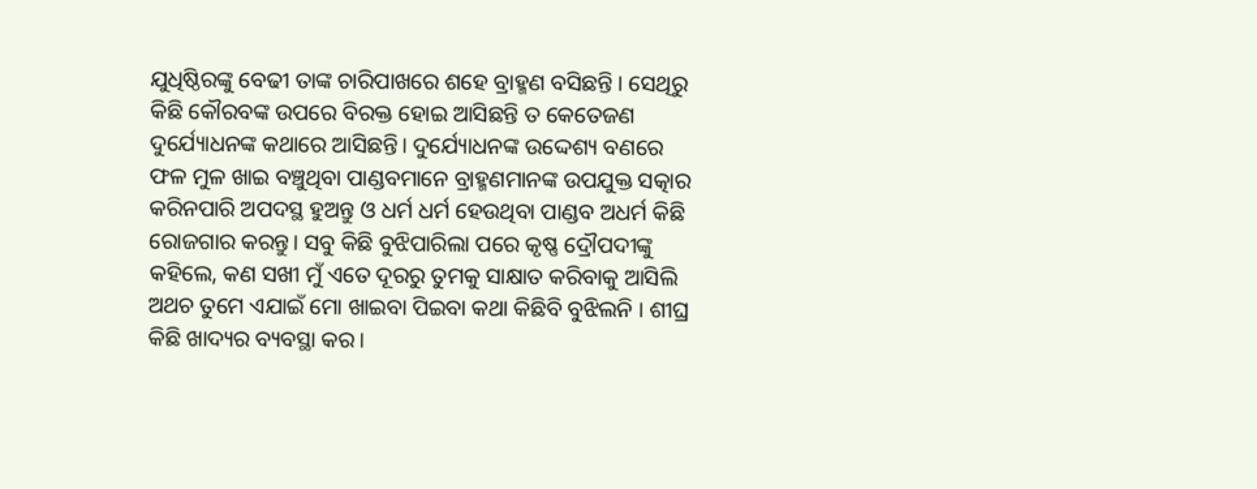ଯୁଧିଷ୍ଠିରଙ୍କୁ ବେଢୀ ତାଙ୍କ ଚାରିପାଖରେ ଶହେ ବ୍ରାହ୍ମଣ ବସିଛନ୍ତି । ସେଥିରୁ କିଛି କୌରବଙ୍କ ଉପରେ ବିରକ୍ତ ହୋଇ ଆସିଛନ୍ତି ତ କେତେଜଣ ଦୁର୍ଯ୍ୟୋଧନଙ୍କ କଥାରେ ଆସିଛନ୍ତି। ଦୁର୍ଯ୍ୟୋଧନଙ୍କ ଉଦ୍ଦେଶ୍ୟ ବଣରେ ଫଳ ମୁଳ ଖାଇ ବଞ୍ଚୁଥିବା ପାଣ୍ଡବମାନେ ବ୍ରାହ୍ମଣମାନଙ୍କ ଉପଯୁକ୍ତ ସତ୍କାର କରିନପାରି ଅପଦସ୍ଥ ହୁଅନ୍ତୁ ଓ ଧର୍ମ ଧର୍ମ ହେଉଥିବା ପାଣ୍ଡବ ଅଧର୍ମ କିଛି ରୋଜଗାର କରନ୍ତୁ। ସବୁ କିଛି ବୁଝିପାରିଲା ପରେ କୃଷ୍ଣ ଦ୍ରୌପଦୀଙ୍କୁ କହିଲେ, କଣ ସଖୀ ମୁଁ ଏତେ ଦୂରରୁ ତୁମକୁ ସାକ୍ଷାତ କରିବାକୁ ଆସିଲି ଅଥଚ ତୁମେ ଏଯାଇଁ ମୋ ଖାଇବା ପିଇବା କଥା କିଛିବି ବୁଝିଲନି । ଶୀଘ୍ର କିଛି ଖାଦ୍ୟର ବ୍ୟବସ୍ଥା କର।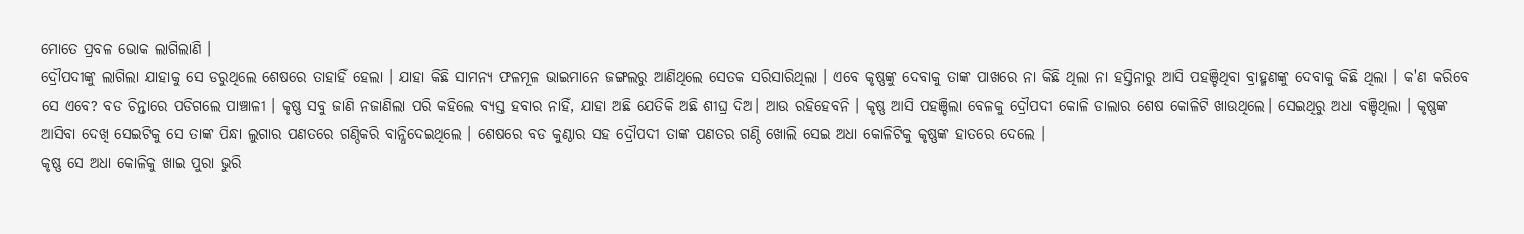ମୋତେ ପ୍ରବଳ ଭୋକ ଲାଗିଲାଣି ।
ଦ୍ରୌପଦୀଙ୍କୁ ଲାଗିଲା ଯାହାକୁ ସେ ଡରୁଥିଲେ ଶେଷରେ ତାହାହିଁ ହେଲା । ଯାହା କିଛି ସାମନ୍ୟ ଫଳମୂଳ ଭାଇମାନେ ଜଙ୍ଗଲରୁ ଆଣିଥିଲେ ସେତକ ସରିସାରିଥିଲା । ଏବେ କୃଷ୍ଣଙ୍କୁ ଦେବାକୁ ତାଙ୍କ ପାଖରେ ନା କିଛି ଥିଲା ନା ହସ୍ତିନାରୁ ଆସି ପହଞ୍ଚିଥିବା ବ୍ରାହ୍ମଣଙ୍କୁ ଦେବାକୁ କିଛି ଥିଲା । କ'ଣ କରିବେ ସେ ଏବେ? ବଡ ଚିନ୍ତାରେ ପଡିଗଲେ ପାଞ୍ଚାଳୀ । କୃଷ୍ଣ ସବୁ ଜାଣି ନଜାଣିଲା ପରି କହିଲେ ବ୍ୟସ୍ତ ହବାର ନାହିଁ, ଯାହା ଅଛି ଯେତିକି ଅଛି ଶୀଘ୍ର ଦିଅ। ଆଉ ରହିହେବନି । କୃଷ୍ଣ ଆସି ପହଞ୍ଚିଲା ବେଳକୁ ଦ୍ରୌପଦୀ କୋଳି ଡାଲାର ଶେଷ କୋଳିଟି ଖାଉଥିଲେ। ସେଇଥିରୁ ଅଧା ବଞ୍ଚିଥିଲା । କୃଷ୍ଣଙ୍କ ଆସିବା ଦେଖି ସେଇଟିକୁ ସେ ତାଙ୍କ ପିନ୍ଧା ଲୁଗାର ପଣତରେ ଗଣ୍ଠିକରି ବାନ୍ଧିଦେଇଥିଲେ । ଶେଷରେ ବଡ କୁଣ୍ଠାର ସହ ଦ୍ରୌପଦୀ ତାଙ୍କ ପଣତର ଗଣ୍ଠି ଖୋଲି ସେଇ ଅଧା କୋଳିଟିକୁ କୃଷ୍ଣଙ୍କ ହାତରେ ଦେଲେ ।
କୃଷ୍ଣ ସେ ଅଧା କୋଳିକୁ ଖାଇ ପୁରା ଭୁରି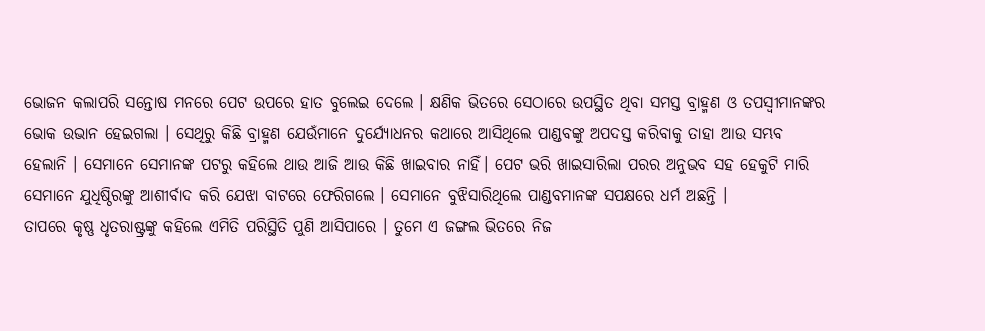ଭୋଜନ କଲାପରି ସନ୍ତୋଷ ମନରେ ପେଟ ଉପରେ ହାତ ବୁଲେଇ ଦେଲେ । କ୍ଷଣିକ ଭିତରେ ସେଠାରେ ଉପସ୍ଥିତ ଥିବା ସମସ୍ତ ବ୍ରାହ୍ମଣ ଓ ତପସ୍ୱୀମାନଙ୍କର ଭୋକ ଉଭାନ ହେଇଗଲା । ସେଥିରୁ କିଛି ବ୍ରାହ୍ମଣ ଯେଉଁମାନେ ଦୁର୍ଯ୍ୟୋଧନର କଥାରେ ଆସିଥିଲେ ପାଣ୍ଡବଙ୍କୁ ଅପଦସ୍ତ କରିବାକୁ ତାହା ଆଉ ସମ୍ଭବ ହେଲାନି । ସେମାନେ ସେମାନଙ୍କ ପଟରୁ କହିଲେ ଥାଉ ଆଜି ଆଉ କିଛି ଖାଇବାର ନାହିଁ। ପେଟ ଭରି ଖାଇସାରିଲା ପରର ଅନୁଭବ ସହ ହେକୁଟି ମାରି ସେମାନେ ଯୁଧିଷ୍ଠିରଙ୍କୁ ଆଶୀର୍ବାଦ କରି ଯେଝା ବାଟରେ ଫେରିଗଲେ । ସେମାନେ ବୁଝିସାରିଥିଲେ ପାଣ୍ଡବମାନଙ୍କ ସପକ୍ଷରେ ଧର୍ମ ଅଛନ୍ତି ।
ତାପରେ କୃଷ୍ଣ ଧୃତରାଷ୍ଟ୍ରଙ୍କୁ କହିଲେ ଏମିତି ପରିସ୍ଥିତି ପୁଣି ଆସିପାରେ । ତୁମେ ଏ ଜଙ୍ଗଲ ଭିତରେ ନିଜ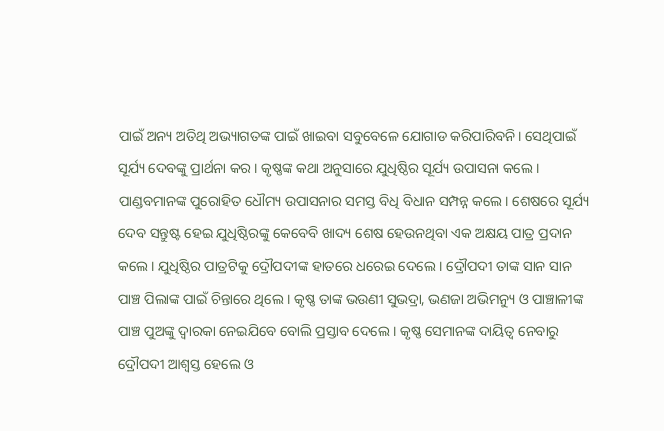ପାଇଁ ଅନ୍ୟ ଅତିଥି ଅଭ୍ୟାଗତଙ୍କ ପାଇଁ ଖାଇବା ସବୁବେଳେ ଯୋଗାଡ କରିପାରିବନି। ସେଥିପାଇଁ ସୂର୍ଯ୍ୟ ଦେବଙ୍କୁ ପ୍ରାର୍ଥନା କର । କୃଷ୍ଣଙ୍କ କଥା ଅନୁସାରେ ଯୁଧିଷ୍ଠିର ସୂର୍ଯ୍ୟ ଉପାସନା କଲେ । ପାଣ୍ଡବମାନଙ୍କ ପୁରୋହିତ ଧୌମ୍ୟ ଉପାସନାର ସମସ୍ତ ବିଧି ବିଧାନ ସମ୍ପନ୍ନ କଲେ। ଶେଷରେ ସୂର୍ଯ୍ୟ ଦେବ ସନ୍ତୁଷ୍ଟ ହେଇ ଯୁଧିଷ୍ଠିରଙ୍କୁ କେବେବି ଖାଦ୍ୟ ଶେଷ ହେଉନଥିବା ଏକ ଅକ୍ଷୟ ପାତ୍ର ପ୍ରଦାନ କଲେ । ଯୁଧିଷ୍ଠିର ପାତ୍ରଟିକୁ ଦ୍ରୌପଦୀଙ୍କ ହାତରେ ଧରେଇ ଦେଲେ । ଦ୍ରୌପଦୀ ତାଙ୍କ ସାନ ସାନ ପାଞ୍ଚ ପିଲାଙ୍କ ପାଇଁ ଚିନ୍ତାରେ ଥିଲେ । କୃଷ୍ଣ ତାଙ୍କ ଭଉଣୀ ସୁଭଦ୍ରା, ଭଣଜା ଅଭିମନ୍ୟୁ ଓ ପାଞ୍ଚାଳୀଙ୍କ ପାଞ୍ଚ ପୁଅଙ୍କୁ ଦ୍ୱାରକା ନେଇଯିବେ ବୋଲି ପ୍ରସ୍ତାବ ଦେଲେ । କୃଷ୍ଣ ସେମାନଙ୍କ ଦାୟିତ୍ୱ ନେବାରୁ ଦ୍ରୌପଦୀ ଆଶ୍ବସ୍ତ ହେଲେ ଓ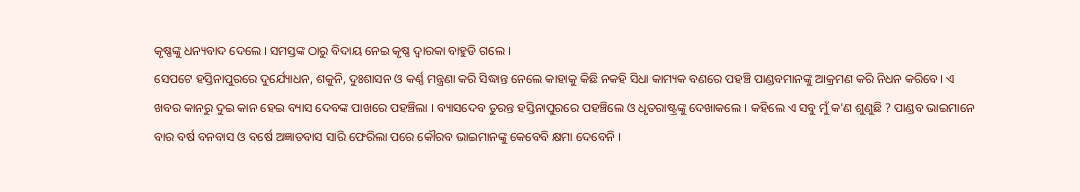କୃଷ୍ଣଙ୍କୁ ଧନ୍ୟବାଦ ଦେଲେ । ସମସ୍ତଙ୍କ ଠାରୁ ବିଦାୟ ନେଇ କୃଷ୍ଣ ଦ୍ୱାରକା ବାହୁଡି ଗଲେ ।
ସେପଟେ ହସ୍ତିନାପୁରରେ ଦୁର୍ଯ୍ୟୋଧନ, ଶକୁନି, ଦୁଃଶାସନ ଓ କର୍ଣ୍ଣ ମନ୍ତ୍ରଣା କରି ସିଦ୍ଧାନ୍ତ ନେଲେ କାହାକୁ କିଛି ନକହି ସିଧା କାମ୍ୟକ ବଣରେ ପହଞ୍ଚି ପାଣ୍ଡବମାନଙ୍କୁ ଆକ୍ରମଣ କରି ନିଧନ କରିବେ। ଏ ଖବର କାନରୁ ଦୁଇ କାନ ହେଇ ବ୍ୟାସ ଦେବଙ୍କ ପାଖରେ ପହଞ୍ଚିଲା । ବ୍ୟାସଦେବ ତୁରନ୍ତ ହସ୍ତିନାପୁରରେ ପହଞ୍ଚିଲେ ଓ ଧୃତରାଷ୍ଟ୍ରଙ୍କୁ ଦେଖାକଲେ । କହିଲେ ଏ ସବୁ ମୁଁ କ'ଣ ଶୁଣୁଛି ? ପାଣ୍ଡବ ଭାଇମାନେ ବାର ବର୍ଷ ବନବାସ ଓ ବର୍ଷେ ଅଜ୍ଞାତବାସ ସାରି ଫେରିଲା ପରେ କୌରବ ଭାଇମାନଙ୍କୁ କେବେବି କ୍ଷମା ଦେବେନି ।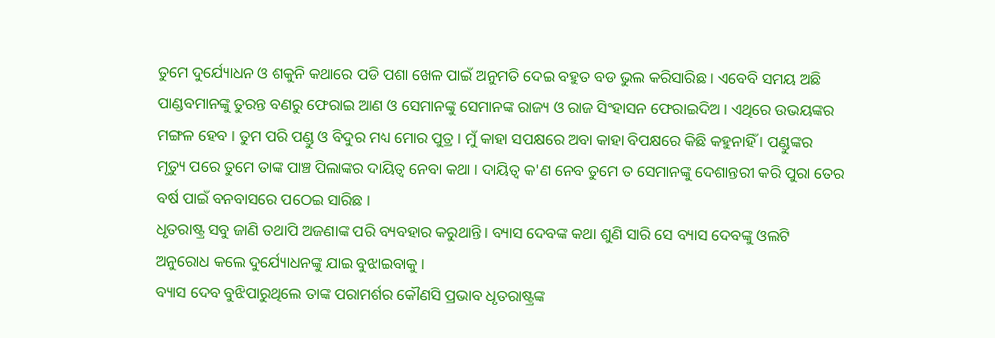ତୁମେ ଦୁର୍ଯ୍ୟୋଧନ ଓ ଶକୁନି କଥାରେ ପଡି ପଶା ଖେଳ ପାଇଁ ଅନୁମତି ଦେଇ ବହୁତ ବଡ ଭୁଲ କରିସାରିଛ । ଏବେବି ସମୟ ଅଛି ପାଣ୍ଡବମାନଙ୍କୁ ତୁରନ୍ତ ବଣରୁ ଫେରାଇ ଆଣ ଓ ସେମାନଙ୍କୁ ସେମାନଙ୍କ ରାଜ୍ୟ ଓ ରାଜ ସିଂହାସନ ଫେରାଇଦିଅ । ଏଥିରେ ଉଭୟଙ୍କର ମଙ୍ଗଳ ହେବ । ତୁମ ପରି ପଣ୍ଡୁ ଓ ବିଦୁର ମଧ୍ୟ ମୋର ପୁତ୍ର । ମୁଁ କାହା ସପକ୍ଷରେ ଅବା କାହା ବିପକ୍ଷରେ କିଛି କହୁନାହିଁ । ପଣ୍ଡୁଙ୍କର ମୃତ୍ୟୁ ପରେ ତୁମେ ତାଙ୍କ ପାଞ୍ଚ ପିଲାଙ୍କର ଦାୟିତ୍ୱ ନେବା କଥା । ଦାୟିତ୍ୱ କ'ଣ ନେବ ତୁମେ ତ ସେମାନଙ୍କୁ ଦେଶାନ୍ତରୀ କରି ପୁରା ତେର ବର୍ଷ ପାଇଁ ବନବାସରେ ପଠେଇ ସାରିଛ ।
ଧୃତରାଷ୍ଟ୍ର ସବୁ ଜାଣି ତଥାପି ଅଜଣାଙ୍କ ପରି ବ୍ୟବହାର କରୁଥାନ୍ତି। ବ୍ୟାସ ଦେବଙ୍କ କଥା ଶୁଣି ସାରି ସେ ବ୍ୟାସ ଦେବଙ୍କୁ ଓଲଟି ଅନୁରୋଧ କଲେ ଦୁର୍ଯ୍ୟୋଧନଙ୍କୁ ଯାଇ ବୁଝାଇବାକୁ ।
ବ୍ୟାସ ଦେବ ବୁଝିପାରୁଥିଲେ ତାଙ୍କ ପରାମର୍ଶର କୌଣସି ପ୍ରଭାବ ଧୃତରାଷ୍ଟ୍ରଙ୍କ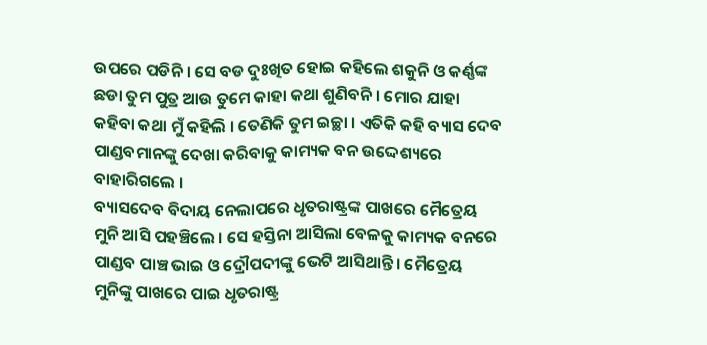ଉପରେ ପଡିନି । ସେ ବଡ ଦୁଃଖିତ ହୋଇ କହିଲେ ଶକୁନି ଓ କର୍ଣ୍ଣଙ୍କ ଛଡା ତୁମ ପୁତ୍ର ଆଉ ତୁମେ କାହା କଥା ଶୁଣିବନି । ମୋର ଯାହା କହିବା କଥା ମୁଁ କହିଲି । ତେଣିକି ତୁମ ଇଚ୍ଛା । ଏତିକି କହି ବ୍ୟାସ ଦେବ ପାଣ୍ଡବମାନଙ୍କୁ ଦେଖା କରିବାକୁ କାମ୍ୟକ ବନ ଉଦ୍ଦେଶ୍ୟରେ ବାହାରିଗଲେ ।
ବ୍ୟାସଦେବ ବିଦାୟ ନେଲାପରେ ଧୃତରାଷ୍ଟ୍ରଙ୍କ ପାଖରେ ମୈତ୍ରେୟ ମୁନି ଆସି ପହଞ୍ଚିଲେ । ସେ ହସ୍ତିନା ଆସିଲା ବେଳକୁ କାମ୍ୟକ ବନରେ ପାଣ୍ଡବ ପାଞ୍ଚ ଭାଇ ଓ ଦ୍ରୌପଦୀଙ୍କୁ ଭେଟି ଆସିଥାନ୍ତି । ମୈତ୍ରେୟ ମୁନିଙ୍କୁ ପାଖରେ ପାଇ ଧୃତରାଷ୍ଟ୍ର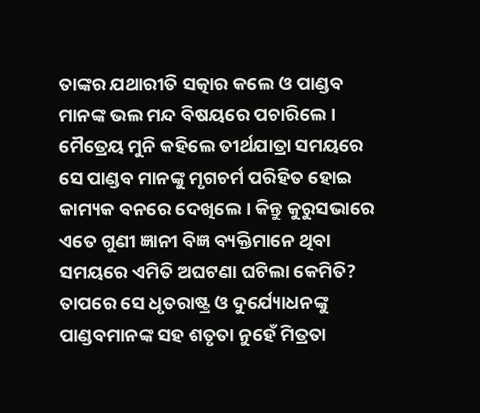ତାଙ୍କର ଯଥାରୀତି ସତ୍କାର କଲେ ଓ ପାଣ୍ଡବ ମାନଙ୍କ ଭଲ ମନ୍ଦ ବିଷୟରେ ପଚାରିଲେ । ମୈତ୍ରେୟ ମୁନି କହିଲେ ତୀର୍ଥଯାତ୍ରା ସମୟରେ ସେ ପାଣ୍ଡବ ମାନଙ୍କୁ ମୃଗଚର୍ମ ପରିହିତ ହୋଇ କାମ୍ୟକ ବନରେ ଦେଖିଲେ । କିନ୍ତୁ କୁରୁସଭାରେ ଏତେ ଗୁଣୀ ଜ୍ଞାନୀ ବିଜ୍ଞ ବ୍ୟକ୍ତିମାନେ ଥିବା ସମୟରେ ଏମିତି ଅଘଟଣା ଘଟିଲା କେମିତି? ତାପରେ ସେ ଧୃତରାଷ୍ଟ୍ର ଓ ଦୁର୍ଯ୍ୟୋଧନଙ୍କୁ ପାଣ୍ଡବମାନଙ୍କ ସହ ଶତୃତା ନୁହେଁ ମିତ୍ରତା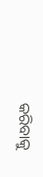କରିବାକୁ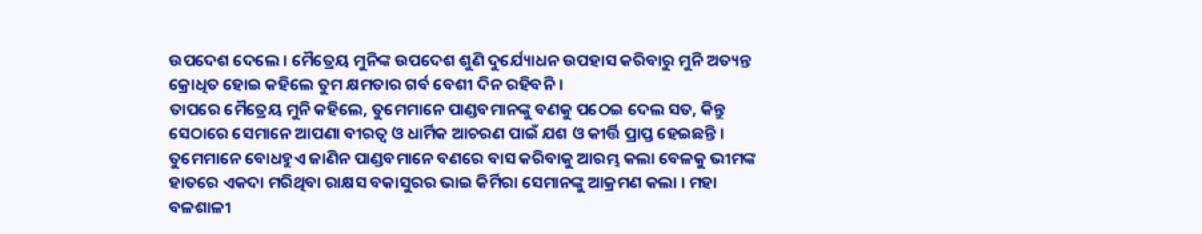ଉପଦେଶ ଦେଲେ । ମୈତ୍ରେୟ ମୁନିଙ୍କ ଉପଦେଶ ଶୁଣି ଦୁର୍ଯ୍ୟୋଧନ ଉପହାସ କରିବାରୁ ମୁନି ଅତ୍ୟନ୍ତ କ୍ରୋଧିତ ହୋଇ କହିଲେ ତୁମ କ୍ଷମତାର ଗର୍ବ ବେଶୀ ଦିନ ରହିବନି ।
ତାପରେ ମୈତ୍ରେୟ ମୁନି କହିଲେ, ତୁମେମାନେ ପାଣ୍ଡବମାନଙ୍କୁ ବଣକୁ ପଠେଇ ଦେଲ ସତ, କିନ୍ତୁ ସେଠାରେ ସେମାନେ ଆପଣା ବୀରତ୍ୱ ଓ ଧାର୍ମିକ ଆଚରଣ ପାଇଁ ଯଶ ଓ କୀର୍ତ୍ତି ପ୍ରାପ୍ତ ହେଇଛନ୍ତି । ତୁମେମାନେ ବୋଧହୁଏ ଜାଣିନ ପାଣ୍ଡବମାନେ ବଣରେ ବାସ କରିବାକୁ ଆରମ୍ଭ କଲା ବେଳକୁ ଭୀମଙ୍କ ହାତରେ ଏକଦା ମରିଥିବା ରାକ୍ଷସ ବକାସୁରର ଭାଇ କିର୍ମିରା ସେମାନଙ୍କୁ ଆକ୍ରମଣ କଲା । ମହା ବଳଶାଳୀ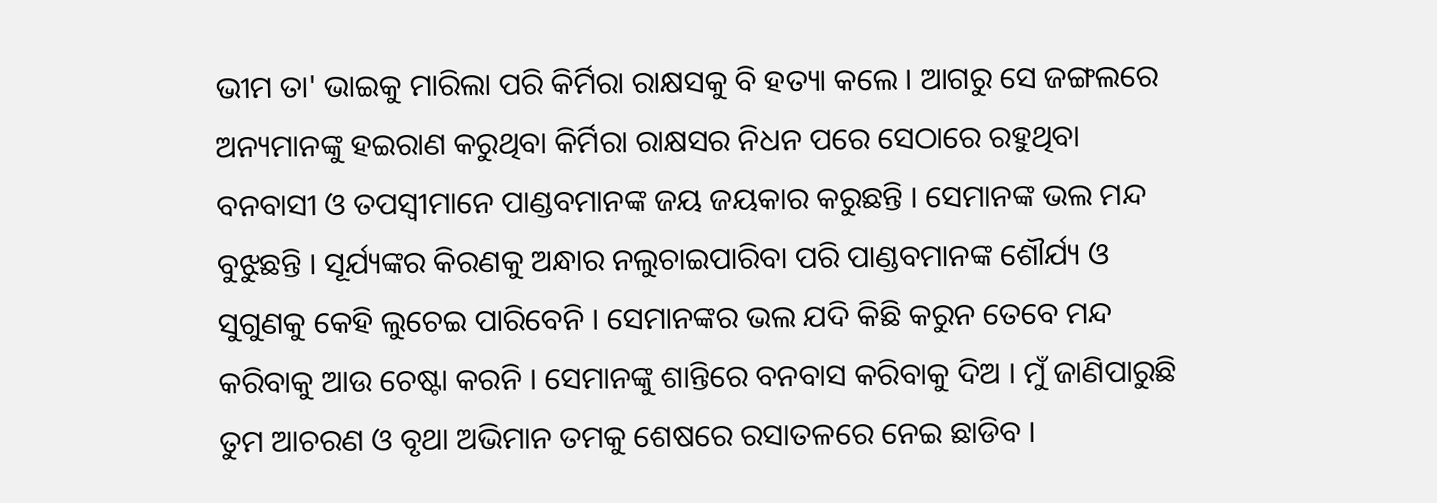ଭୀମ ତା' ଭାଇକୁ ମାରିଲା ପରି କିର୍ମିରା ରାକ୍ଷସକୁ ବି ହତ୍ୟା କଲେ । ଆଗରୁ ସେ ଜଙ୍ଗଲରେ ଅନ୍ୟମାନଙ୍କୁ ହଇରାଣ କରୁଥିବା କିର୍ମିରା ରାକ୍ଷସର ନିଧନ ପରେ ସେଠାରେ ରହୁଥିବା ବନବାସୀ ଓ ତପସ୍ୱୀମାନେ ପାଣ୍ଡବମାନଙ୍କ ଜୟ ଜୟକାର କରୁଛନ୍ତି । ସେମାନଙ୍କ ଭଲ ମନ୍ଦ ବୁଝୁଛନ୍ତି । ସୂର୍ଯ୍ୟଙ୍କର କିରଣକୁ ଅନ୍ଧାର ନଲୁଚାଇପାରିବା ପରି ପାଣ୍ଡବମାନଙ୍କ ଶୌର୍ଯ୍ୟ ଓ ସୁଗୁଣକୁ କେହି ଲୁଚେଇ ପାରିବେନି । ସେମାନଙ୍କର ଭଲ ଯଦି କିଛି କରୁନ ତେବେ ମନ୍ଦ କରିବାକୁ ଆଉ ଚେଷ୍ଟା କରନି । ସେମାନଙ୍କୁ ଶାନ୍ତିରେ ବନବାସ କରିବାକୁ ଦିଅ । ମୁଁ ଜାଣିପାରୁଛି ତୁମ ଆଚରଣ ଓ ବୃଥା ଅଭିମାନ ତମକୁ ଶେଷରେ ରସାତଳରେ ନେଇ ଛାଡିବ ।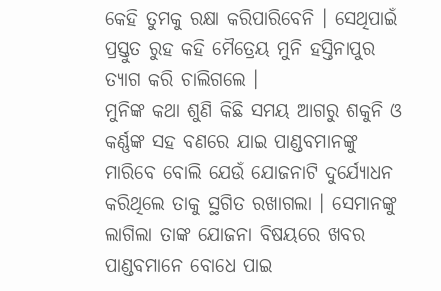କେହି ତୁମକୁ ରକ୍ଷା କରିପାରିବେନି । ସେଥିପାଇଁ ପ୍ରସ୍ତୁତ ରୁହ କହି ମୈତ୍ରେୟ ମୁନି ହସ୍ତିନାପୁର ତ୍ୟାଗ କରି ଚାଲିଗଲେ ।
ମୁନିଙ୍କ କଥା ଶୁଣି କିଛି ସମୟ ଆଗରୁ ଶକୁନି ଓ କର୍ଣ୍ଣଙ୍କ ସହ ବଣରେ ଯାଇ ପାଣ୍ଡବମାନଙ୍କୁ ମାରିବେ ବୋଲି ଯେଉଁ ଯୋଜନାଟି ଦୁର୍ଯ୍ୟୋଧନ କରିଥିଲେ ତାକୁ ସ୍ଥଗିତ ରଖାଗଲା । ସେମାନଙ୍କୁ ଲାଗିଲା ତାଙ୍କ ଯୋଜନା ବିଷୟରେ ଖବର ପାଣ୍ଡବମାନେ ବୋଧେ ପାଇ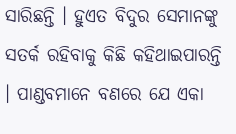ସାରିଛନ୍ତି । ହୁଏତ ବିଦୁର ସେମାନଙ୍କୁ ସତର୍କ ରହିବାକୁ କିଛି କହିଥାଇପାରନ୍ତି । ପାଣ୍ଡବମାନେ ବଣରେ ଯେ ଏକା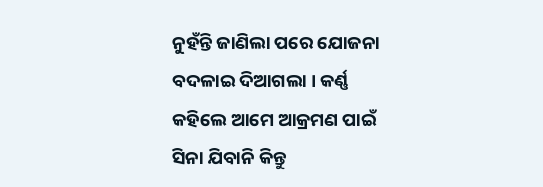ନୁହଁନ୍ତି ଜାଣିଲା ପରେ ଯୋଜନା ବଦଳାଇ ଦିଆଗଲା । କର୍ଣ୍ଣ କହିଲେ ଆମେ ଆକ୍ରମଣ ପାଇଁ ସିନା ଯିବାନି କିନ୍ତୁ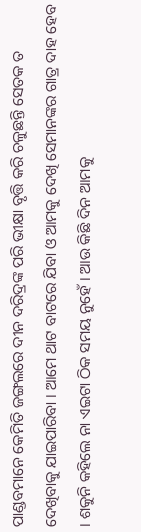ପାଣ୍ଡବମାନେ କେମିତି ଜଙ୍ଗଲରେ ଦୀନ ଦରିଦ୍ରଙ୍କ ପରି ଭୀକ୍ଷା ବୃତ୍ତି କରି ଚଳୁଛନ୍ତି ସେତକ ତ ଦେଖିବାକୁ ଯାଇପାରିବା । ଆମେ ଥାଟ ବାଟରେ ଯିବା ଓ ଆମକୁ ଦେଖି ସେମାନଙ୍କର ଗାତ୍ର ଦାହ ହେବ । ଶକୁନି କହିଲେ ନା ଏଇଟା ଠିକ ସମୟ ନୁହେଁ । ଆଉ କିଛି ଦିନ ଆମକୁ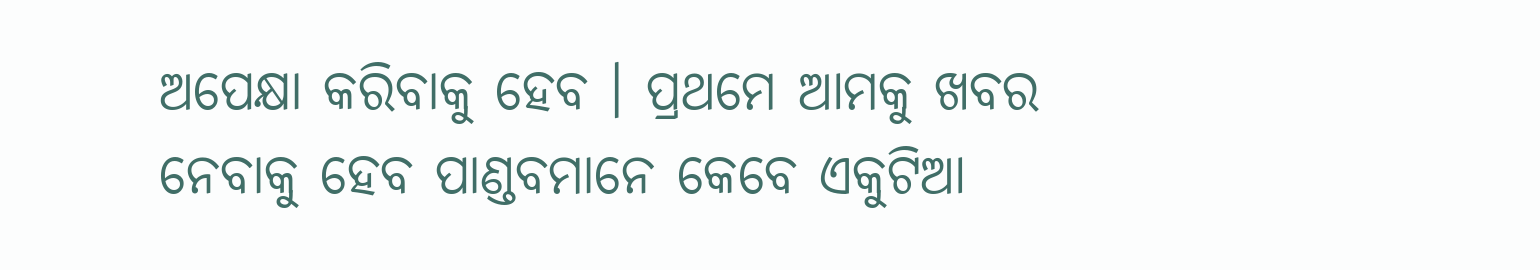ଅପେକ୍ଷା କରିବାକୁ ହେବ । ପ୍ରଥମେ ଆମକୁ ଖବର ନେବାକୁ ହେବ ପାଣ୍ଡବମାନେ କେବେ ଏକୁଟିଆ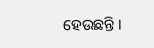ହେଉଛନ୍ତି ।